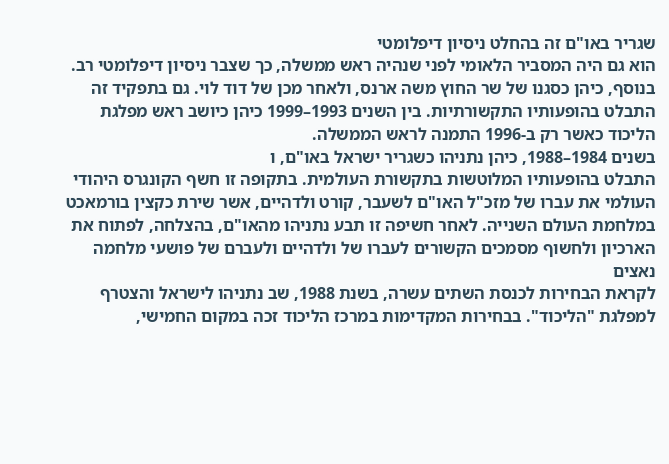שגריר באו"ם זה בהחלט ניסיון דיפלומטי
הוא גם היה המסביר הלאומי לפני שנהיה ראש ממשלה, כך שצבר ניסיון דיפלומטי רב.
בנוסף, כיהן כסגנו של שר החוץ משה ארנס, ולאחר מכן של דוד לוי. גם בתפקיד זה התבלט בהופעותיו התקשורתיות. בין השנים 1993–1999 כיהן כיושב ראש מפלגת הליכוד כאשר רק ב-1996 התמנה לראש הממשלה.
בשנים 1984–1988, כיהן נתניהו כשגריר ישראל באו"ם, ו
התבלט בהופעותיו המלוטשות בתקשורת העולמית. בתקופה זו חשף הקונגרס היהודי העולמי את עברו של מזכ"ל האו"ם לשעבר, קורט ולדהיים, אשר שירת כקצין בורמאכט במלחמת העולם השנייה. לאחר חשיפה זו תבע נתניהו מהאו"ם, בהצלחה, לפתוח את הארכיון ולחשוף מסמכים הקשורים לעברו של ולדהיים ולעברם של פושעי מלחמה נאצים
לקראת הבחירות לכנסת השתים עשרה, בשנת 1988, שב נתניהו לישראל והצטרף למפלגת "הליכוד". בבחירות המקדימות במרכז הליכוד זכה במקום החמישי,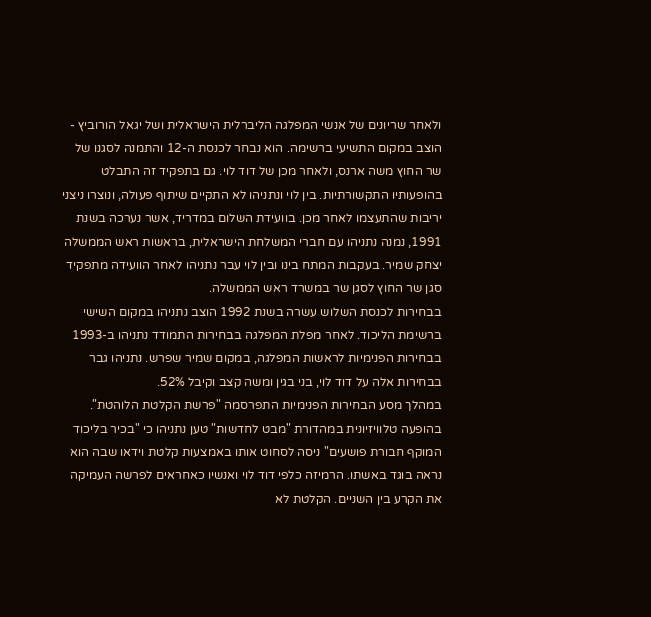ולאחר שריונים של אנשי המפלגה הליברלית הישראלית ושל יגאל הורוביץ - הוצב במקום התשיעי ברשימה. הוא נבחר לכנסת ה-12 והתמנה לסגנו של שר החוץ משה ארנס, ולאחר מכן של דוד לוי. גם בתפקיד זה התבלט בהופעותיו התקשורתיות. בין לוי ונתניהו לא התקיים שיתוף פעולה, ונוצרו ניצני יריבות שהתעצמו לאחר מכן. בוועידת השלום במדריד, אשר נערכה בשנת 1991, נמנה נתניהו עם חברי המשלחת הישראלית, בראשות ראש הממשלה יצחק שמיר. בעקבות המתח בינו ובין לוי עבר נתניהו לאחר הוועידה מתפקיד סגן שר החוץ לסגן שר במשרד ראש הממשלה.
בבחירות לכנסת השלוש עשרה בשנת 1992 הוצב נתניהו במקום השישי ברשימת הליכוד. לאחר מפלת המפלגה בבחירות התמודד נתניהו ב-1993 בבחירות הפנימיות לראשות המפלגה, במקום שמיר שפרש. נתניהו גבר בבחירות אלה על דוד לוי, בני בגין ומשה קצב וקיבל 52%.
במהלך מסע הבחירות הפנימיות התפרסמה "פרשת הקלטת הלוהטת". בהופעה טלוויזיונית במהדורת "מבט לחדשות" טען נתניהו כי "בכיר בליכוד המוקף חבורת פושעים" ניסה לסחוט אותו באמצעות קלטת וידאו שבה הוא נראה בוגד באשתו. הרמיזה כלפי דוד לוי ואנשיו כאחראים לפרשה העמיקה את הקרע בין השניים. הקלטת לא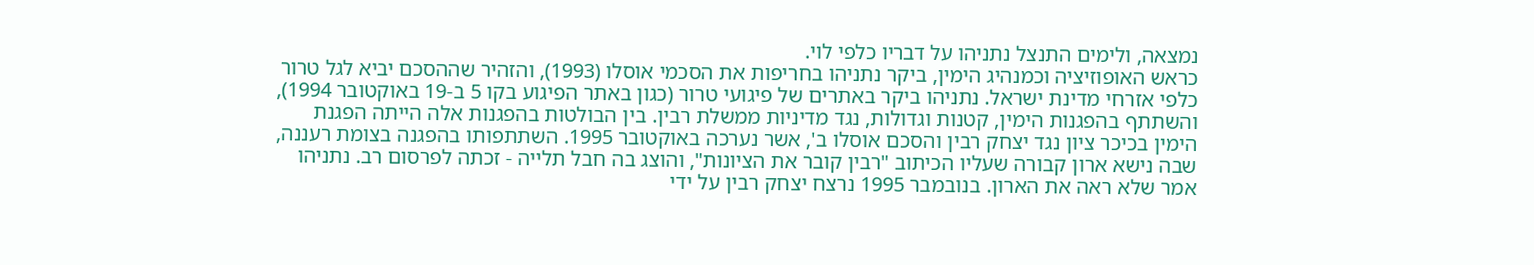נמצאה, ולימים התנצל נתניהו על דבריו כלפי לוי.
כראש האופוזיציה וכמנהיג הימין, ביקר נתניהו בחריפות את הסכמי אוסלו (1993), והזהיר שההסכם יביא לגל טרור כלפי אזרחי מדינת ישראל. נתניהו ביקר באתרים של פיגועי טרור (כגון באתר הפיגוע בקו 5 ב-19 באוקטובר 1994), והשתתף בהפגנות הימין, קטנות וגדולות, נגד מדיניות ממשלת רבין. בין הבולטות בהפגנות אלה הייתה הפגנת הימין בכיכר ציון נגד יצחק רבין והסכם אוסלו ב', אשר נערכה באוקטובר 1995. השתתפותו בהפגנה בצומת רעננה, שבה נישא ארון קבורה שעליו הכיתוב "רבין קובר את הציונות", והוצג בה חבל תלייה - זכתה לפרסום רב. נתניהו אמר שלא ראה את הארון. בנובמבר 1995 נרצח יצחק רבין על ידי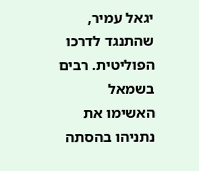יגאל עמיר, שהתנגד לדרכו הפוליטית. רבים בשמאל האשימו את נתניהו בהסתה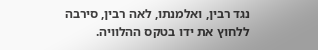נגד רבין, ואלמנתו, לאה רבין, סירבה ללחוץ את ידו בטקס ההלוויה.